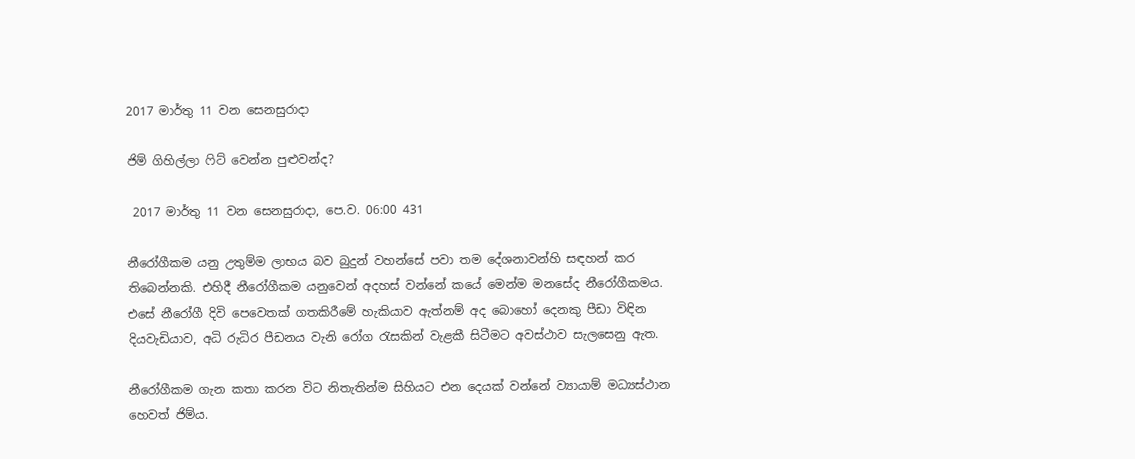2017 මාර්තු 11 වන සෙනසුරාදා

ජිම් ගිහිල්ලා ෆිට් වෙන්න පුළුවන්ද?

 2017 මාර්තු 11 වන සෙනසුරාදා, පෙ.ව. 06:00 431

නීරෝගීකම යනු උතුම්ම ලාභය බව බුදුන් වහන්සේ පවා තම දේශනාවන්හි සඳහන් කර තිබෙන්නකි. එහිදී නීරෝගීකම යනුවෙන් අදහස් වන්නේ කයේ මෙන්ම මනසේද නීරෝගීකමය. එසේ නීරෝගී දිවි පෙවෙතක් ගතකිරීමේ හැකියාව ඇත්නම් අද බොහෝ දෙනකු පීඩා විඳින දියවැඩියාව, අධි රුධිර පීඩනය වැනි රෝග රැසකින් වැළකී සිටීමට අවස්ථාව සැලසෙනු ඇත.

නීරෝගීකම ගැන කතා කරන විට නිතැතින්ම සිහියට එන දෙයක් වන්නේ ව්‍යායාම් මධ්‍යස්ථාන හෙවත් ජිම්ය.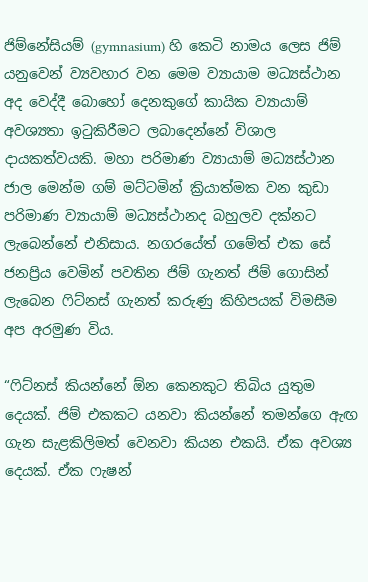ජිම්නේසියම් (gymnasium) හි කෙටි නාමය ලෙස ජිම් යනුවෙන් ව්‍යවහාර වන මෙම ව්‍යායාම මධ්‍යස්ථාන අද වෙද්දී බොහෝ දෙනකුගේ කායික ව්‍යායාම් අවශ්‍යතා ඉටුකිරීමට ලබාදෙන්නේ විශාල දායකත්වයකි. මහා පරිමාණ ව්‍යායාම් මධ්‍යස්ථාන ජාල මෙන්ම ගම් මට්ටමින් ක්‍රියාත්මක වන කුඩා පරිමාණ ව්‍යායාම් මධ්‍යස්ථානද බහුලව දක්නට ලැබෙන්නේ එනිසාය. නගරයේත් ගමේත් එක සේ ජනප්‍රිය වෙමින් පවතින ජිම් ගැනත් ජිම් ගොසින් ලැබෙන ෆිට්නස් ගැනත් කරුණු කිහිපයක් විමසීම අප අරමුණ විය.

“ෆිට්නස් කියන්නේ ඕන කෙනකුට තිබිය යුතුම දෙයක්. ජිම් එකකට යනවා කියන්නේ තමන්ගෙ ඇඟ ගැන සැළකිලිමත් වෙනවා කියන එකයි. ඒක අවශ්‍ය දෙයක්. ඒක ෆැෂන්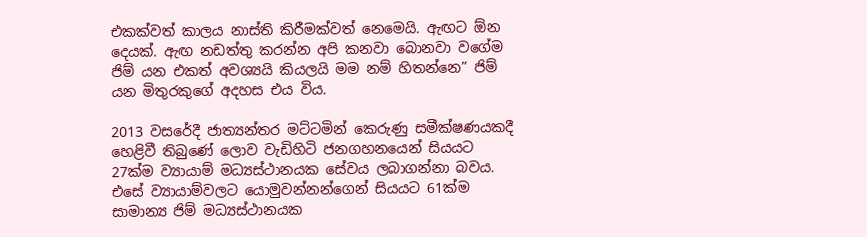එකක්වත් කාලය නාස්ති කිරීමක්වත් නෙමෙයි. ඇඟට ඕන දෙයක්. ඇඟ නඩත්තු කරන්න අපි කනවා බොනවා වගේම ජිම් යන එකත් අවශ්‍යයි කියලයි මම නම් හිතන්නෙ” ජිම් යන මිතුරකුගේ අදහස එය විය.

2013 වසරේදී ජාත්‍යන්තර මට්ටමින් කෙරුණු සමීක්ෂණයකදී හෙළිවී තිබුණේ ලොව වැඩිහිටි ජනගහනයෙන් සියයට 27ක්ම ව්‍යායාම් මධ්‍යස්ථානයක සේවය ලබාගන්නා බවය. එසේ ව්‍යායාම්වලට යොමුවන්නන්ගෙන් සියයට 61ක්ම සාමාන්‍ය ජිම් මධ්‍යස්ථානයක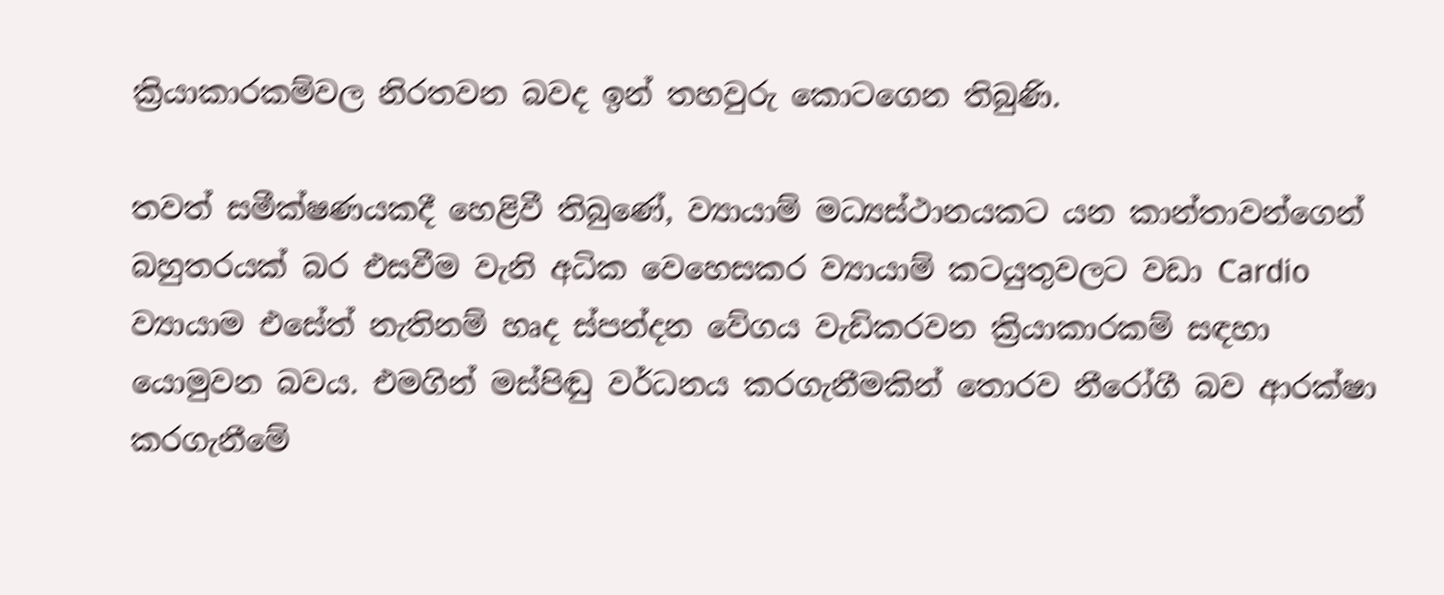ක්‍රියාකාරකම්වල නිරතවන බවද ඉන් තහවුරු කොටගෙන තිබුණි.

තවත් සමීක්ෂණයකදී හෙළිවී තිබුණේ, ව්‍යායාම් මධ්‍යස්ථානයකට යන කාන්තාවන්ගෙන් බහුතරයක් බර එසවීම වැනි අධික වෙහෙසකර ව්‍යායාම් කටයුතුවලට වඩා Cardio ව්‍යායාම එසේත් නැතිනම් හෘද ස්පන්දන වේගය වැඩිකරවන ක්‍රියාකාරකම් සඳහා යොමුවන බවය. එමගින් මස්පිඬු වර්ධනය කරගැනීමකින් තොරව නීරෝගී බව ආරක්ෂා කරගැනීමේ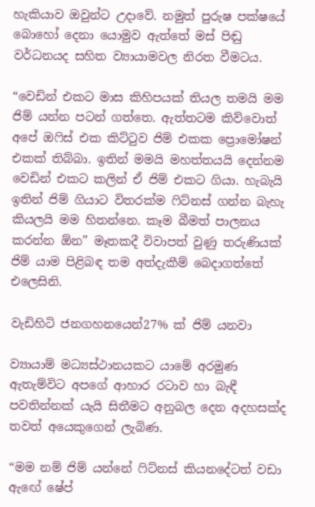හැකියාව ඔවුන්ට උදාවේ. නමුත් පුරුෂ පක්ෂයේ බොහෝ දෙනා යොමුව ඇත්තේ මස් පිඬු වර්ධනයද සහිත ව්‍යායාමවල නිරත වීමටය.

“වෙඩින් එකට මාස කිහිපයක් තියල තමයි මම ජිම් යන්න පටන් ගත්තෙ. ඇත්තටම කිව්වොත් අපේ ඔෆිස් එක කිට්ටුව ජිම් එකක ප්‍රොමෝෂන් එකක් තිබ්බා. ඉතින් මමයි මහත්තයයි දෙන්නම වෙඩින් එකට කලින් ඒ ජිම් එකට ගියා. හැබැයි ඉතින් ජිම් ගියාට විතරක්ම ෆිට්නස් ගන්න බැහැ කියලයි මම හිතන්නෙ. කෑම බීමත් පාලනය කරන්න ඕන” මෑතකදී විවාපත් වුණු තරුණියක් ජිම් යාම පිළිබඳ තම අත්දැකීම් බෙදාගත්තේ එලෙසිනි.

වැඩිහිටි ජනගහනයෙන්27% ක් ජිම් යනවා

ව්‍යායාම් මධ්‍යස්ථානයකට යාමේ අරමුණ ඇතැම්විට අපගේ ආහාර රටාව හා බැඳී පවතින්නක් යැයි සිතීමට අනුබල දෙන අදහසක්ද තවත් අයෙකුගෙන් ලැබිණ.

“මම නම් ජිම් යන්නේ ෆිට්නස් කියනදේටත් වඩා ඇඟේ ෂේප්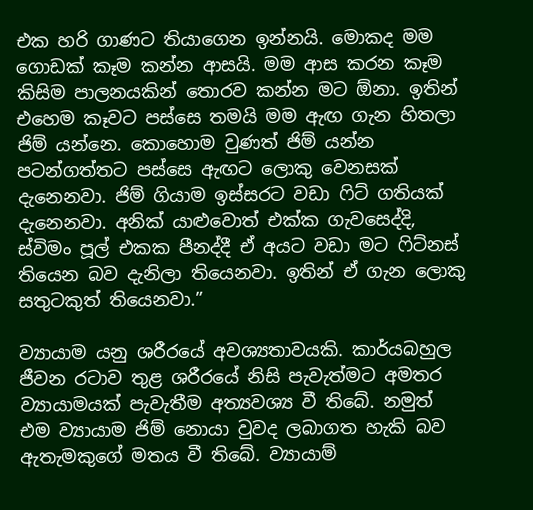එක හරි ගාණට තියාගෙන ඉන්නයි. මොකද මම ගොඩක් කෑම කන්න ආසයි. මම ආස කරන කෑම කිසිම පාලනයකින් තොරව කන්න මට ඕනා. ඉතින් එහෙම කෑවට පස්සෙ තමයි මම ඇඟ ගැන හිතලා ජිම් යන්නෙ. කොහොම වුණත් ජිම් යන්න පටන්ගත්තට පස්සෙ ඇඟට ලොකු වෙනසක් දැනෙනවා. ජිම් ගියාම ඉස්සරට වඩා ෆිට් ගතියක් දැනෙනවා. අනික් යාළුවොත් එක්ක ගැවසෙද්දි,  ස්විමං පූල් එකක පීනද්දී ඒ අයට වඩා මට ෆිට්නස් තියෙන බව දැනිලා තියෙනවා. ඉතින් ඒ ගැන ලොකු සතුටකුත් තියෙනවා.”

ව්‍යායාම යනු ශරීරයේ අවශ්‍යතාවයකි. කාර්යබහුල ජීවන රටාව තුළ ශරීරයේ නිසි පැවැත්මට අමතර ව්‍යායාමයක් පැවැතීම අත්‍යවශ්‍ය වී තිබේ. නමුත් එම ව්‍යායාම ජිම් නොයා වුවද ලබාගත හැකි බව ඇතැමකුගේ මතය වී තිබේ. ව්‍යායාම්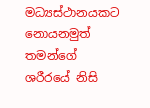මධ්‍යස්ථානයකට නොයනමුත් තමන්ගේ ශරීරයේ නිසි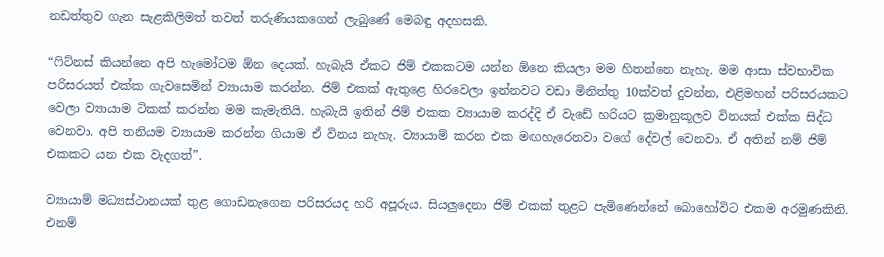නඩත්තුව ගැන සැළකිලිමත් තවත් තරුණියකගෙන් ලැබුණේ මෙබඳු අදහසකි.

“ෆිට්නස් කියන්නෙ අපි හැමෝටම ඕන දෙයක්. හැබැයි ඒකට ජිම් එකකටම යන්න ඕනෙ කියලා මම හිතන්නෙ නැහැ. මම ආසා ස්වභාවික පරිසරයත් එක්ක ගැවසෙමින් ව්‍යායාම කරන්න. ජිම් එකක් ඇතුළෙ හිරවෙලා ඉන්නවට වඩා මිනිත්තු 10ක්වත් දුවන්න, එළිමහන් පරිසරයකට වෙලා ව්‍යායාම ටිකක් කරන්න මම කැමැතියි. හැබැයි ඉතින් ජිම් එකක ව්‍යායාම කරද්දි ඒ වැඩේ හරියට ක්‍රමානුකූලව විනයක් එක්ක සිද්ධ වෙනවා. අපි තනියම ව්‍යායාම කරන්න ගියාම ඒ විනය නැහැ. ව්‍යායාම් කරන එක මඟහැරෙනවා වගේ දේවල් වෙනවා. ඒ අතින් නම් ජිම් එකකට යන එක වැදගත්”.

ව්‍යායාම් මධ්‍යස්ථානයක් තුළ ගොඩනැගෙන පරිසරයද හරි අපූරුය. සියලුදෙනා ජිම් එකක් තුළට පැමිණෙන්නේ බොහෝවිට එකම අරමුණකිනි. එනම්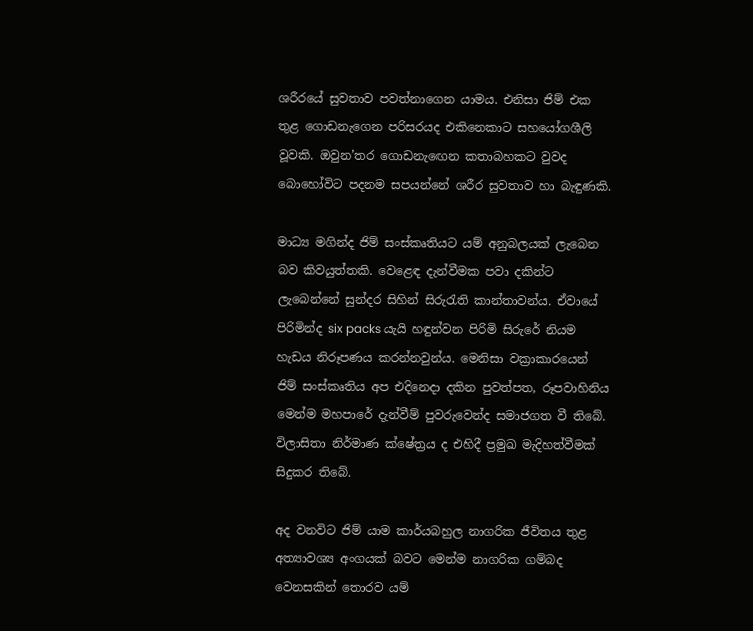ශරීරයේ සුවතාව පවත්නාගෙන යාමය. එනිසා ජිම් එක තුළ ගොඩනැගෙන පරිසරයද එකිනෙකාට සහයෝගශීලි වූවකි. ඔවුන’තර ගොඩනැඟෙන කතාබහකට වුවද බොහෝවිට පදනම සපයන්නේ ශරීර සුවතාව හා බැඳුණකි.

මාධ්‍ය මගින්ද ජිම් සංස්කෘතියට යම් අනුබලයක් ලැබෙන බව කිවයුත්තකි. වෙළෙඳ දැන්වීමක පවා දකින්ට ලැබෙන්නේ සුන්දර සිහින් සිරුරැති කාන්තාවන්ය. ඒවායේ පිරිමින්ද six packs යැයි හඳුන්වන පිරිමි සිරුරේ නියම හැඩය නිරූපණය කරන්නවුන්ය. මෙනිසා වක්‍රාකාරයෙන් ජිම් සංස්කෘතිය අප එදිනෙදා දකින පුවත්පත, රූපවාහිනිය මෙන්ම මහපාරේ දැන්වීම් පුවරුවෙන්ද සමාජගත වී තිබේ. විලාසිතා නිර්මාණ ක්ෂේත්‍රය ද එහිදී ප්‍රමුඛ මැදිහත්වීමක් සිදුකර තිබේ.

අද වනවිට ජිම් යාම කාර්යබහුල නාගරික ජීවිතය තුළ අත්‍යාවශ්‍ය අංගයක් බවට මෙන්ම නාගරික ගම්බද වෙනසකින් තොරව යම්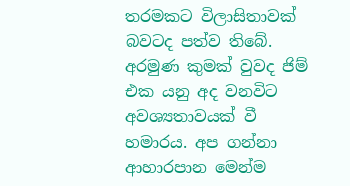තරමකට විලාසිතාවක් බවටද පත්ව තිබේ. අරමුණ කුමක් වුවද ජිම් එක යනු අද වනවිට අවශ්‍යතාවයක් වී හමාරය. අප ගන්නා ආහාරපාන මෙන්ම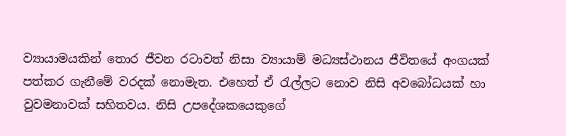ව්‍යායාමයකින් තොර ජීවන රටාවත් නිසා ව්‍යායාම් මධ්‍යස්ථානය ජීවිතයේ අංගයක් පත්කර ගැනීමේ වරදක් නොමැත. එහෙත් ඒ රැල්ලට නොව නිසි අවබෝධයක් හා වුවමනාවක් සහිතවය. නිසි උපදේශකයෙකුගේ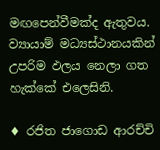මඟපෙන්වීමක්ද ඇතුවය. ව්‍යායාම් මධ්‍යස්ථානයකින් උපරිම ඵලය නෙලා ගත හැක්කේ එලෙසිනි.

♦ රජිත ජාගොඩ ආරච්චි